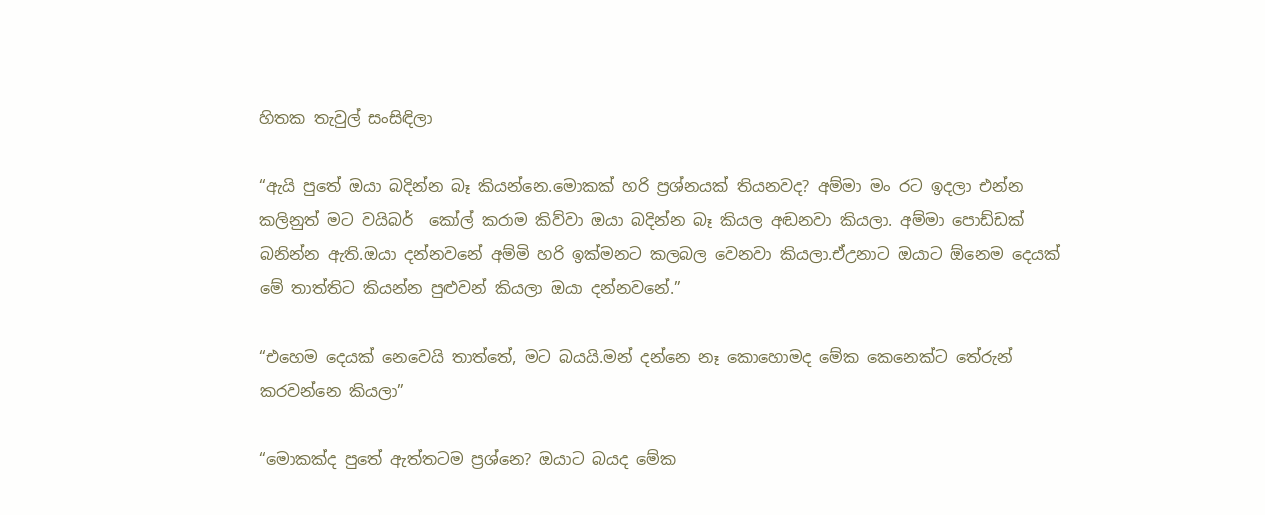හිතක තැවුල් සංසිඳිලා

“ඇයි පුතේ ඔයා බදින්න බෑ කියන්නෙ.මොකක් හරි ප්‍රශ්නයක් තියනවද? අම්මා මං රට ඉදලා එන්න කලිනුත් මට වයිබර්  කෝල් කරාම කිව්වා ඔයා බදින්න බෑ කියල අඬනවා කියලා. අම්මා පොඩ්ඩක් බනින්න ඇති.ඔයා දන්නවනේ අම්මි හරි ඉක්මනට කලබල වෙනවා කියලා.ඒඋනාට ඔයාට ඕනෙම දෙයක් මේ තාත්තිට කියන්න පුළුවන් කියලා ඔයා දන්නවනේ.”

“එහෙම දෙයක් නෙවෙයි තාත්තේ, මට බයයි.මන් දන්නෙ නෑ කොහොමද මේක කෙනෙක්ට තේරුන් කරවන්නෙ කියලා”

“මොකක්ද පුතේ ඇත්තටම ප්‍රශ්නෙ? ඔයාට බයද මේක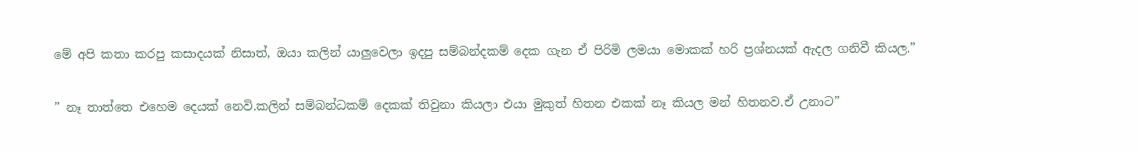මේ අපි කතා කරපු කසාදයක් නිසාත්, ඔයා කලින් යාලුවෙලා ඉදපු සම්බන්දකම් දෙක ගැන ඒ පිරිමි ලමයා මොකක් හරි ප්‍රශ්නයක් ඇදල ගනිවී කියල.”

” නෑ තාත්තෙ එහෙම දෙයක් නෙවි.කලින් සම්බන්ධකම් දෙකක් තිවුනා කියලා එයා මුකුත් හිතන එකක් නෑ කියල මන් හිතනව.ඒ උනාට”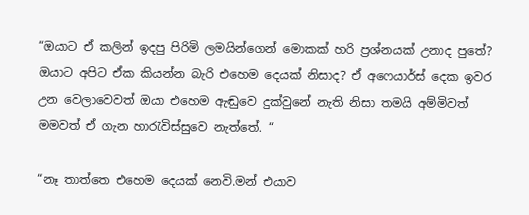“ඔයාට ඒ කලින් ඉදපු පිරිමි ලමයින්ගෙන් මොකක් හරි ප්‍රශ්නයක් උනාද පුතේ? ඔයාට අපිට ඒක කියන්න බැරි එහෙම දෙයක් නිසාද? ඒ අෆෙයාර්ස් දෙක ඉවර උන වෙලාවෙවත් ඔයා එහෙම ඇඬුවෙ දුක්වුනේ නැති නිසා තමයි අම්මිවත් මමවත් ඒ ගැන හාරැවිස්සුවෙ නැත්තේ. “

“නෑ තාත්තෙ එහෙම දෙයක් නෙවි.මන් එයාව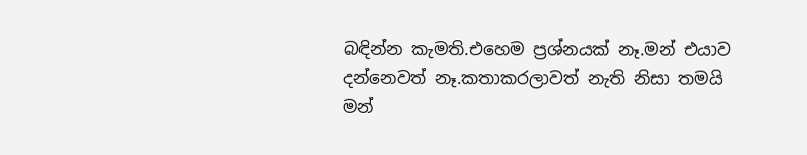බඳින්න කැමති.එහෙම ප්‍රශ්නයක් නෑ.මන් එයාව දන්නෙවත් නෑ.කතාකරලාවත් නැති නිසා තමයි මන්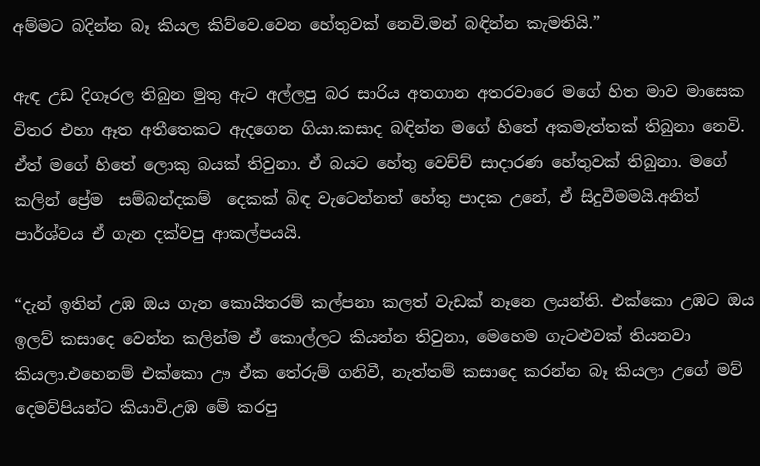අම්මට බදින්න බෑ කියල කිව්වෙ.වෙන හේතුවක් නෙවි.මන් බඳින්න කැමතියි.”

ඇඳ උඩ දිගෑරල තිබුන මුතු ඇට අල්ලපු බර සාරිය අතගාන අතරවාරෙ මගේ හිත මාව මාසෙක විතර එහා ඈත අතීතෙකට ඇදගෙන ගියා.කසාද බඳින්න මගේ හිතේ අකමැත්තක් තිබුනා නෙවි. ඒත් මගේ හිතේ ලොකු බයක් තිවුනා. ඒ බයට හේතු වෙච්ච් සාදාරණ හේතුවක් තිබුනා. මගේ කලින් ප්‍රේම  සම්බන්දකම්  දෙකක් බිඳ වැටෙන්නත් හේතු පාදක උනේ, ඒ සිදුවීමමයි.අනිත් පාර්ශ්වය ඒ ගැන දක්වපු ආකල්පයයි.

“දැන් ඉතින් උඹ ඔය ගැන කොයිතරම් කල්පනා කලත් වැඩක් නෑනෙ ලයන්ති. එක්කො උඹට ඔය ඉලව් කසාදෙ වෙන්න කලින්ම ඒ කොල්ලට කියන්න තිවුනා, මෙහෙම ගැටළුවක් තියනවා කියලා.එහෙනම් එක්කො ඌ ඒක තේරුම් ගනිවී, නැත්තම් කසාදෙ කරන්න බෑ කියලා උගේ මව් දෙමව්පියන්ට කියාවි.උඹ මේ කරපු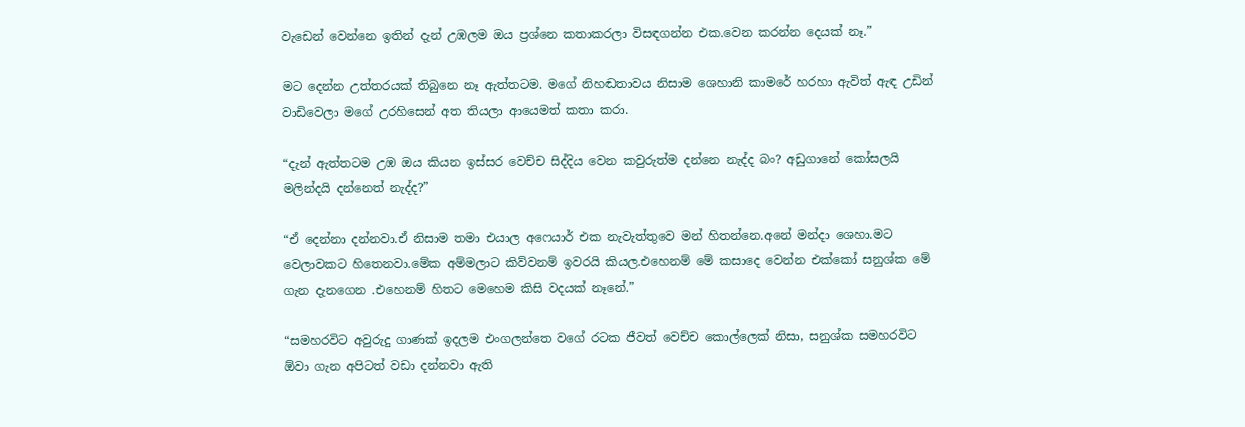වැඩෙන් වෙන්නෙ ඉතින් දැන් උඹලම ඔය ප්‍රශ්නෙ කතාකරලා විසඳගන්න එක.වෙන කරන්න දෙයක් නෑ.”

මට දෙන්න උත්තරයක් තිබුනෙ නෑ ඇත්තටම. මගේ නිහඬතාවය නිසාම ශෙහානි කාමරේ හරහා ඇවිත් ඇඳ උඩින් වාඩිවෙලා මගේ උරහිසෙන් අත තියලා ආයෙමත් කතා කරා.

“දැන් ඇත්තටම උඹ ඔය කියන ඉස්සර වෙච්ච සිද්දිය වෙන කවුරුත්ම දන්නෙ නැද්ද බං? අඩුගානේ කෝසලයි මලින්දයි දන්නෙත් නැද්ද?”

“ඒ දෙන්නා දන්නවා.ඒ නිසාම තමා එයාල අෆෙයාර් එක නැවැත්තුවෙ මන් හිතන්නෙ.අනේ මන්දා ශෙහා.මට වෙලාවකට හිතෙනවා.මේක අම්මලාට කිව්වනම් ඉවරයි කියල.එහෙනම් මේ කසාදෙ වෙන්න එක්කෝ සනුශ්ක මේ ගැන දැනගෙන .එහෙනම් හිතට මෙහෙම කිසි වදයක් නෑනේ.”

“සමහරවිට අවුරුදු ගාණක් ඉදලම එංගලන්තෙ වගේ රටක ජීවත් වෙච්ච කොල්ලෙක් නිසා, සනුශ්ක සමහරවිට ඕවා ගැන අපිටත් වඩා දන්නවා ඇති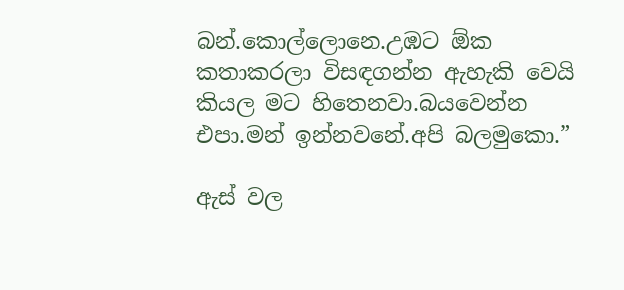බන්.කොල්ලොනෙ.උඹට ඕක කතාකරලා විසඳගන්න ඇහැකි වෙයි කියල මට හිතෙනවා.බයවෙන්න එපා.මන් ඉන්නවනේ.අපි බලමුකො.”

ඇස් වල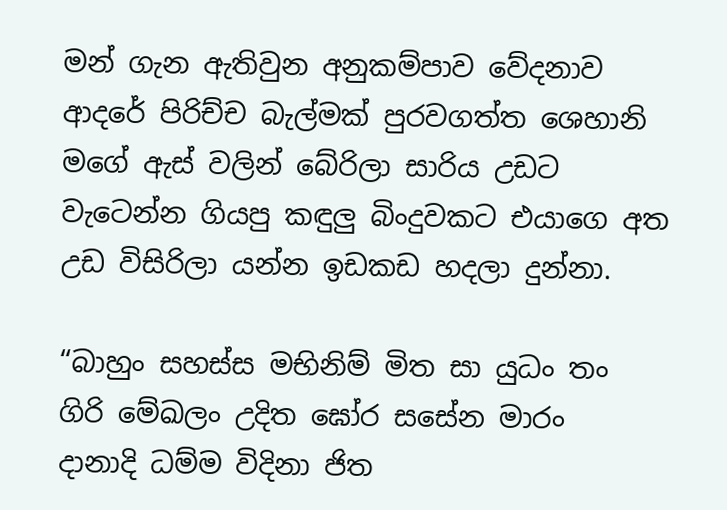මන් ගැන ඇතිවුන අනුකම්පාව වේදනාව ආදරේ පිරිච්ච බැල්මක් පුරවගත්ත ශෙහානි මගේ ඇස් වලින් බේරිලා සාරිය උඩට වැටෙන්න ගියපු කඳුලු බිංදුවකට එයාගෙ අත උඩ විසිරිලා යන්න ඉඩකඩ හදලා දුන්නා.

“බාහුං සහස්ස මභිනිම් මිත සා යුධං තං
ගිරි මේඛලං උදිත ඝෝර සසේන මාරං
දානාදි ධම්ම විදිනා ජිත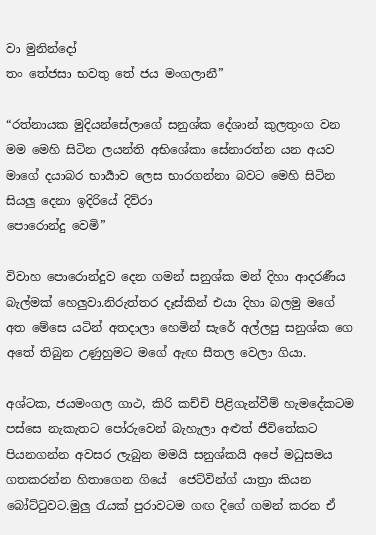වා මුනින්දෝ
තං තේජසා භවතු තේ ජය මංගලානී”

“රත්නායක මුදියන්සේලාගේ සනුශ්ක දේශාන් කුලතුංග වන මම මෙහි සිටින ලයන්ති අභිශේකා සේනාරත්න යන අයව මාගේ දයාබර භාර්‍යාව ලෙස භාරගන්නා බවට මෙහි සිටින සියලු දෙනා ඉදිරියේ දිව්රා
පොරොන්දු වෙමි”

විවාහ පොරොන්දුව දෙන ගමන් සනුශ්ක මන් දිහා ආදරණීය බැල්මක් හෙලුවා.නිරුත්තර දෑස්කින් එයා දිහා බලමු මගේ අත මේසෙ යටින් අතදාලා හෙමින් සැරේ අල්ලපු සනුශ්ක ගෙ අතේ තිබුන උණුහුමට මගේ ඇඟ සීතල වෙලා ගියා.

අශ්ටක, ජයමංගල ගාථ, කිරි කච්චි පිළිගැන්වීම් හැමදේකටම පස්සෙ නැකැතට පෝරුවෙන් බැහැලා අළුත් ජීවිතේකට පියනගන්න අවසර ලැබුන මමයි සනුශ්කයි අපේ මධුසමය ගතකරන්න හිතාගෙන ගියේ  ජෙට්වින්ග් යාත්‍රා කියන බෝට්ටුවට.මුලු රැයක් පුරාවටම ගඟ දිගේ ගමන් කරන ඒ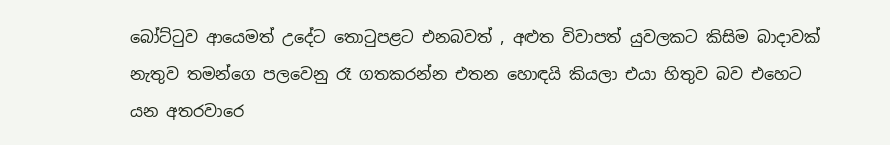බෝට්ටුව ආයෙමත් උදේට තොටුපළට එනබවත් , අළුත විවාපත් යුවලකට කිසිම බාදාවක් නැතුව තමන්ගෙ පලවෙනු රෑ ගතකරන්න එතන හොඳයි කියලා එයා හිතුව බව එහෙට යන අතරවාරෙ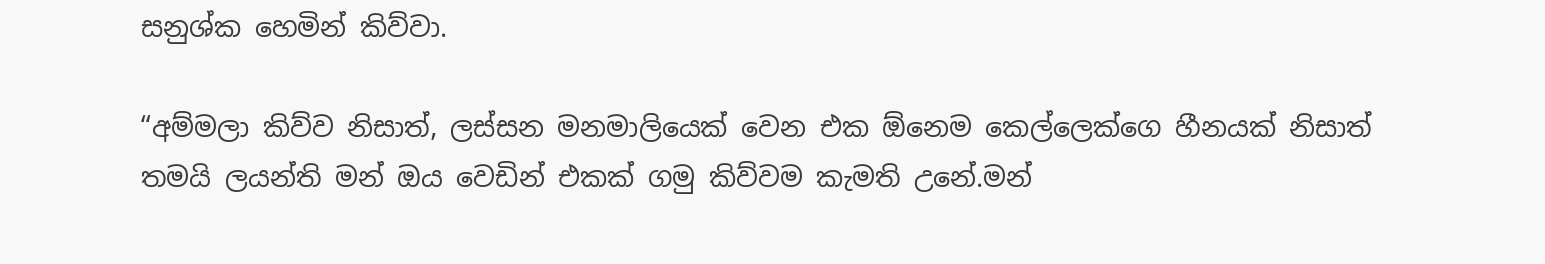සනුශ්ක හෙමින් කිව්වා.

“අම්මලා කිව්ව නිසාත්, ලස්සන මනමාලියෙක් වෙන එක ඕනෙම කෙල්ලෙක්ගෙ හීනයක් නිසාත් තමයි ලයන්ති මන් ඔය වෙඩින් එකක් ගමු කිව්වම කැමති උනේ.මන්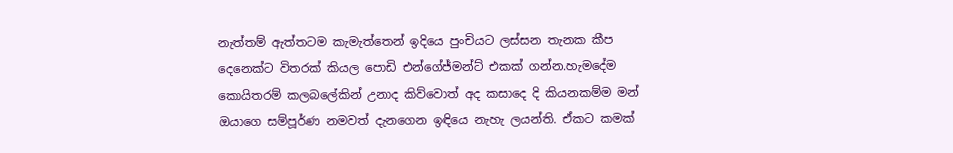නැත්තම් ඇත්තටම කැමැත්තෙන් ඉදියෙ පුංචියට ලස්සන තැනක කීප දෙනෙක්ට විතරක් කියල පොඩි එන්ගේජ්මන්ට් එකක් ගන්න.හැමදේම කොයිතරම් කලබලේකින් උනාද කිව්වොත් අද කසාදෙ දි කියනකම්ම මන් ඔයාගෙ සම්පූර්ණ නමවත් දැනගෙන ඉඳියෙ නැහැ ලයන්ති. ඒකට කමක්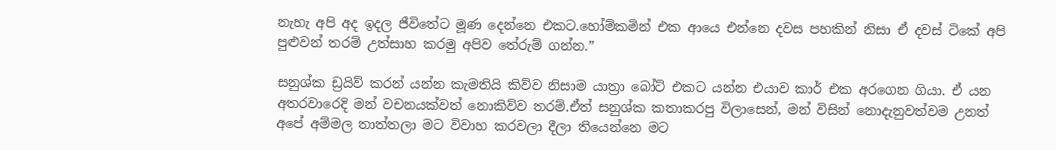නැහැ අපි අද ඉදල ජීවිතේට මූණ දෙන්නෙ එකට.හෝම්කමින් එක ආයෙ එන්නෙ දවස පහකින් නිසා ඒ දවස් ටිකේ අපි පුළුවන් තරම් උත්සාහ කරමු අපිව තේරුම් ගන්න.”

සනුශ්ක ඩ්‍රයිව් කරන් යන්න කැමතියි කිව්ව නිසාම යාත්‍රා බෝට් එකට යන්න එයාව කාර් එක අරගෙන ගියා. ඒ යන අතරවාරෙදි මන් වචනයක්වත් නොකිව්ව තරම්.ඒත් සනුශ්ක කතාකරපු විලාසෙන්, මන් විසින් නොදැනුවත්වම උනත් අපේ අම්මල තාත්තලා මට විවාහ කරවලා දීලා තියෙන්නෙ මට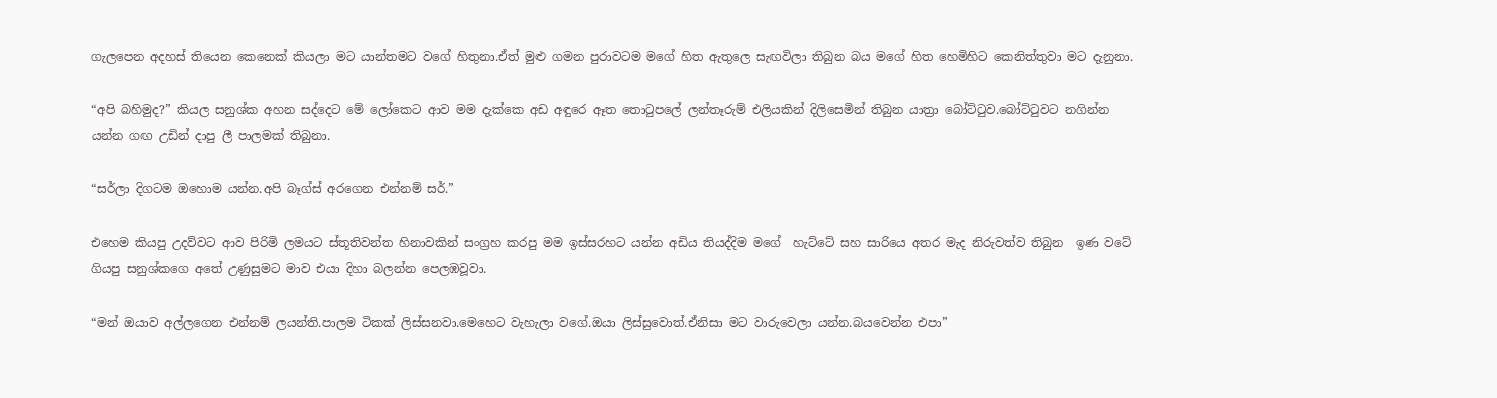ගැලපෙන අදහස් තියෙන කෙනෙක් කියලා මට යාන්තමට වගේ හිතුනා.ඒත් මුළු ගමන පුරාවටම මගේ හිත ඇතුලෙ සැඟවිලා තිබුන බය මගේ හිත හෙමිහිට කෙනිත්තුවා මට දැනුනා.

“අපි බහිමුද?” කියල සනුශ්ක අහන සද්දෙට මේ ලෝකෙට ආව මම දැක්කෙ අඩ අඳුරෙ ඈත තොටුපලේ ලන්තෑරුම් එලියකින් දිලිසෙමින් තිබුන යාත්‍රා බෝට්ටුව.බෝට්ටුවට නගින්න යන්න ගඟ උඩින් දාපු ලී පාලමක් තිබුනා.

“සර්ලා දිගටම ඔහොම යන්න.අපි බෑග්ස් අරගෙන එන්නම් සර්.”

එහෙම කියපු උදව්වට ආව පිරිමි ලමයට ස්තූතිවන්ත හිනාවකින් සංග්‍රහ කරපු මම ඉස්සරහට යන්න අඩිය තියද්දිම මගේ  හැට්ටේ සහ සාරියෙ අතර මැද නිරුවත්ව තිබුන  ඉණ වටේ ගියපු සනුශ්කගෙ අතේ උණුසුමට මාව එයා දිහා බලන්න පෙලඹවූවා.

“මන් ඔයාව අල්ලගෙන එන්නම් ලයන්ති.පාලම ටිකක් ලිස්සනවා.මෙහෙට වැහැලා වගේ.ඔයා ලිස්සුවොත්.ඒනිසා මට වාරුවෙලා යන්න.බයවෙන්න එපා”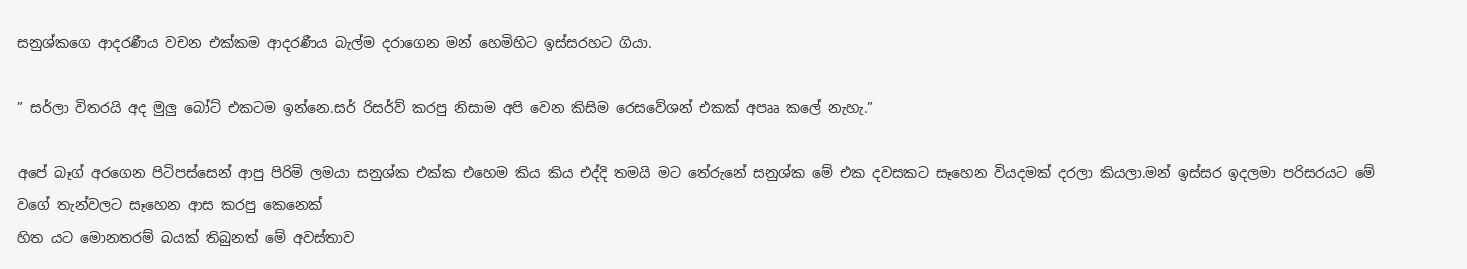සනුශ්කගෙ ආදරණීය වචන එක්කම ආදරණීය බැල්ම දරාගෙන මන් හෙමිහිට ඉස්සරහට ගියා.

” සර්ලා විතරයි අද මුලු බෝට් එකටම ඉන්නෙ.සර් රිසර්ව් කරපු නිසාම අපි වෙන කිසිම රෙසවේශන් එකක් අපෲ කලේ නැහැ.”

අපේ බෑග් අරගෙන පිටිපස්සෙන් ආපු පිරිමි ලමයා සනුශ්ක එක්ක එහෙම කිය කිය එද්දි තමයි මට තේරුනේ සනුශ්ක මේ එක දවසකට සෑහෙන වියදමක් දරලා කියලා.මන් ඉස්සර ඉදලමා පරිසරයට මේ වගේ තැන්වලට සෑහෙන ආස කරපු කෙනෙක්
හිත යට මොනතරම් බයක් තිබුනත් මේ අවස්තාව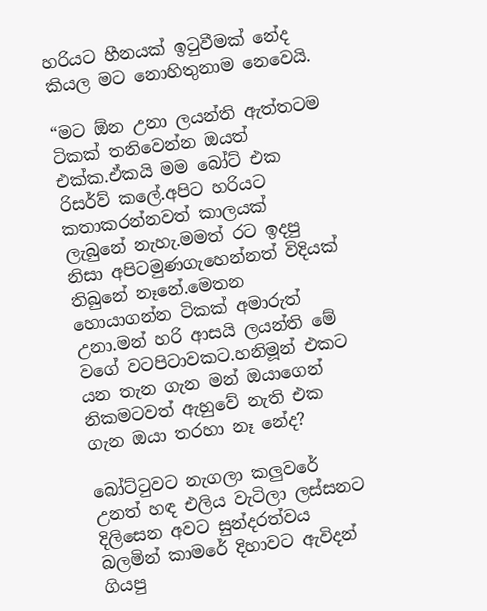හරියට හීනයක් ඉටුවීමක් නේද කියල මට නොහිතුනාම නෙවෙයි.

“මට ඕන උනා ලයන්ති ඇත්තටම ටිකක් තනිවෙන්න ඔයත් එක්ක.ඒකයි මම බෝට් එක රිසර්ව් කලේ.අපිට හරියට කතාකරන්නවත් කාලයක් ලැබුනේ නැහැ.මමත් රට ඉදපු නිසා අපිටමුණගැහෙන්නත් විදියක් තිබුනේ නෑනේ.මෙතන හොයාගන්න ටිකක් අමාරුත් උනා.මන් හරි ආසයි ලයන්ති මේ වගේ වටපිටාවකට.හනිමූන් එකට යන තැන ගැන මන් ඔයාගෙන් නිකමටවත් ඇහුවේ නැති එක ගැන ඔයා තරහා නෑ නේද?

බෝට්ටුවට නැගලා කලුවරේ උනත් හඳ එලිය වැටිලා ලස්සනට දිලිසෙන අවට සුන්දරත්වය බලමින් කාමරේ දිහාවට ඇවිදන් ගියපු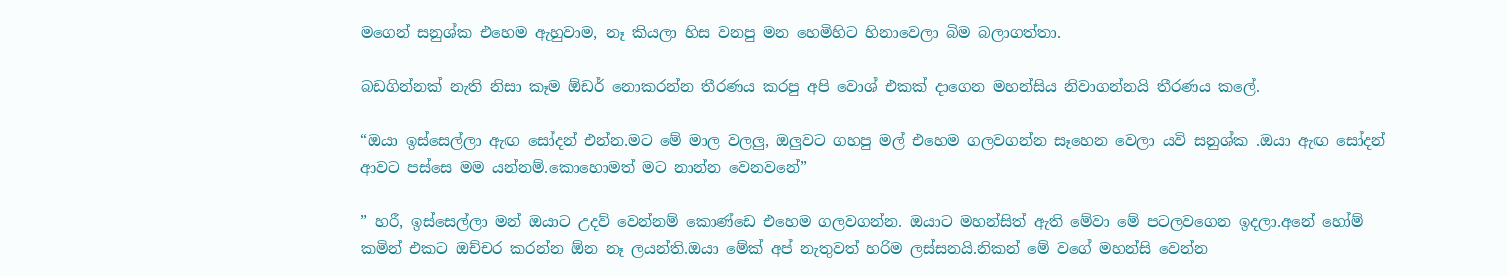මගෙන් සනුශ්ක එහෙම ඇහුවාම, නෑ කියලා හිස වනපු මන හෙමිහිට හිනාවෙලා බිම බලාගත්තා.

බඩගින්නක් නැති නිසා කෑම ඕඩර් නොකරන්න තීරණය කරපු අපි වොශ් එකක් දාගෙන මහන්සිය නිවාගන්නයි තීරණය කලේ.

“ඔයා ඉස්සෙල්ලා ඇඟ සෝදන් එන්න.මට මේ මාල වලලු, ඔලුවට ගහපු මල් එහෙම ගලවගන්න සෑහෙන වෙලා යවි සනුශ්ක .ඔයා ඇඟ සෝදන් ආවට පස්සෙ මම යන්නම්.කොහොමත් මට නාන්න වෙනවනේ”

” හරී, ඉස්සෙල්ලා මන් ඔයාට උදව් වෙන්නම් කොණ්ඩෙ එහෙම ගලවගන්න. ඔයාට මහන්සිත් ඇති මේවා මේ පටලවගෙන ඉදලා.අනේ හෝම් කමින් එකට ඔච්චර කරන්න ඕන නෑ ලයන්ති.ඔයා මේක් අප් නැතුවත් හරිම ලස්සනයි.නිකන් මේ වගේ මහන්සි වෙන්න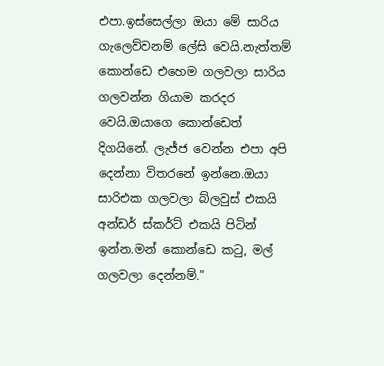එපා.ඉස්සෙල්ලා ඔයා මේ සාරිය ගැලෙව්වනම් ලේසි වෙයි.නැත්තම් කොන්ඩෙ එහෙම ගලවලා සාරිය ගලවන්න ගියාම කරදර වෙයි.ඔයාගෙ කොන්ඩෙත් දිගයිනේ. ලැජ්ජ වෙන්න එපා අපි දෙන්නා විතරනේ ඉන්නෙ.ඔයා සාරිඑක ගලවලා බ්ලවුස් එකයි අන්ඩර් ස්කර්ට් එකයි පිටින් ඉන්න.මන් කොන්ඩෙ කටු, මල් ගලවලා දෙන්නම්.”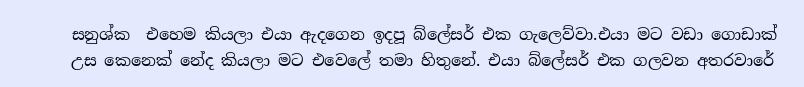සනුශ්ක  එහෙම කියලා එයා ඇදගෙන ඉදපූ බ්ලේසර් එක ගැලෙව්වා.එයා මට වඩා ගොඩාක් උස කෙනෙක් නේද කියලා මට එවෙලේ තමා හිතුනේ. එයා බ්ලේසර් එක ගලවන අතරවාරේ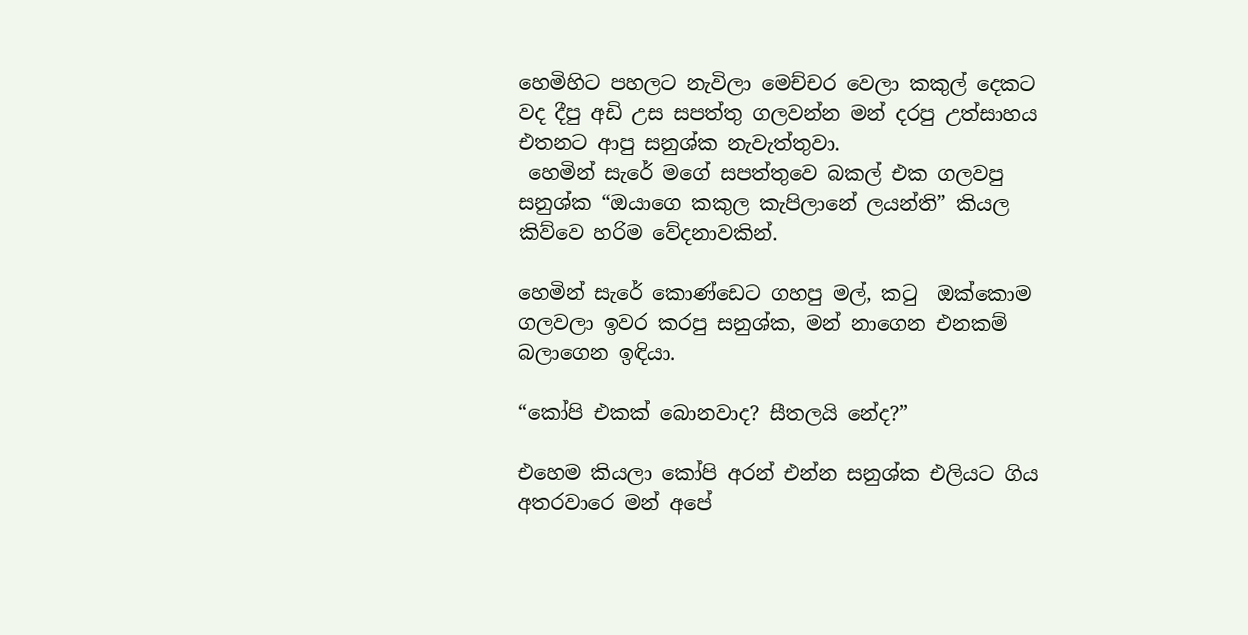හෙමිහිට පහලට නැවිලා මෙච්චර වෙලා කකුල් දෙකට වද දීපු අඩි උස සපත්තු ගලවන්න මන් දරපු උත්සාහය එතනට ආපු සනුශ්ක නැවැත්තුවා.
 හෙමින් සැරේ මගේ සපත්තුවෙ බකල් එක ගලවපු සනුශ්ක “ඔයාගෙ කකුල කැපිලානේ ලයන්ති” කියල කිව්වෙ හරිම වේදනාවකින්.

හෙමින් සැරේ කොණ්ඩෙට ගහපු මල්, කටු  ඔක්කොම ගලවලා ඉවර කරපු සනුශ්ක, මන් නාගෙන එනකම් බලාගෙන ඉඳියා.

“කෝපි එකක් බොනවාද? සීතලයි නේද?”

එහෙම කියලා කෝපි අරන් එන්න සනුශ්ක එලියට ගිය අතරවාරෙ මන් අපේ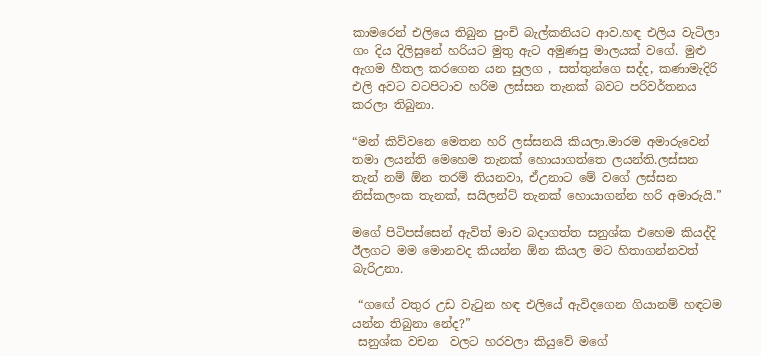කාමරෙන් එලියෙ තිබුන පුංචි බැල්කනියට ආව.හඳ එලිය වැටිලා ගං දිය දිලිසුනේ හරියට මුතු ඇට අමුණපු මාලයක් වගේ. මුළු ඇගම හීතල කරගෙන යන සුලග , සත්තුන්ගෙ සද්ද, කණාමැදිරි එලි අවට වටපිටාව හරිම ලස්සන තැනක් බවට පරිවර්තනය කරලා තිබුනා.

“මන් කිව්වනෙ මෙතන හරි ලස්සනයි කියලා.මාරම අමාරුවෙන් තමා ලයන්ති මෙහෙම තැනක් හොයාගත්තෙ ලයන්ති.ලස්සන තැන් නම් ඕන තරම් තියනවා, ඒඋනාට මේ වගේ ලස්සන නිස්කලංක තැනක්, සයිලන්ට් තැනක් හොයාගන්න හරි අමාරුයි.”

මගේ පිටිපස්සෙන් ඇවිත් මාව බදාගත්ත සනුශ්ක එහෙම කියද්දි ඊලගට මම මොනවද කියන්න ඕන කියල මට හිතාගන්නවත් බැරිඋනා.

 “ගඟේ වතුර උඩ වැටුන හඳ එලියේ ඇවිදගෙන ගියානම් හඳටම යන්න තිබුනා නේද?”
 සනුශ්ක වචන  වලට හරවලා කියුවේ මගේ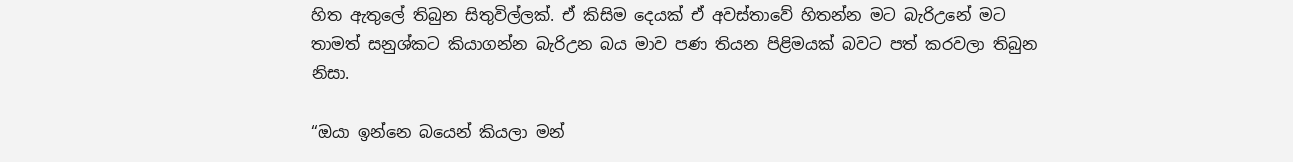හිත ඇතුලේ තිබුන සිතුවිල්ලක්. ඒ කිසිම දෙයක් ඒ අවස්තාවේ හිතන්න මට බැරිඋනේ මට තාමත් සනුශ්කට කියාගන්න බැරිඋන බය මාව පණ තියන පිළිමයක් බවට පත් කරවලා තිබුන නිසා.

“ඔයා ඉන්නෙ බයෙන් කියලා මන්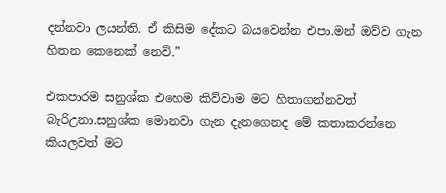දන්නවා ලයන්ති. ඒ කිසිම දේකට බයවෙන්න එපා.මන් ඔව්ව ගැන හිතන කෙනෙක් නෙවි.”

එකපාරම සනුශ්ක එහෙම කිව්වාම මට හිතාගන්නවත් බැරිඋනා.සනුශ්ක මොනවා ගැන දැනගෙනද මේ කතාකරන්නෙ කියලවත් මට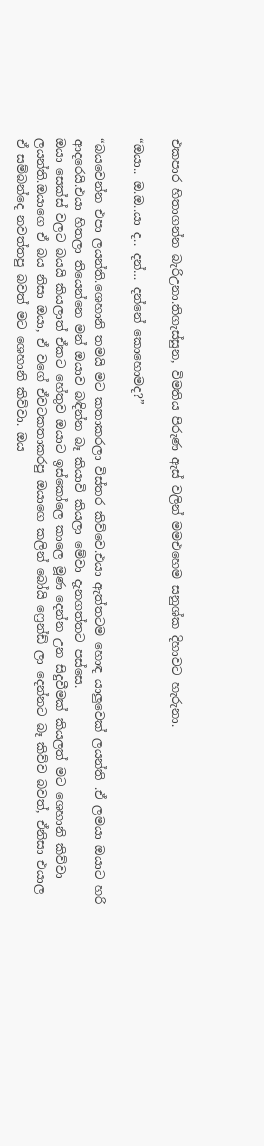එකපාර හිතාගන්න බැරිඋනා.තිගැස්සුන, විමතිය පිරුණ ඇස් වලින් මමඑහෙම සනුශ්ක දිහාවට හැරුනා.

“ඔයා.. ඔ.ඔ..යා ද.. දන්… දන්නේ කොහොමද?”

“බයවෙන්න එපා ලයන්ති.ශෙහානි තමයි මට කතාකරලා විස්තර කිව්වෙ.එයා ඇත්තටම හොඳ යාලුවෙක් ලයන්ති .ඒ ලමයා ඔයාට හරි ආදරෙයි.එයා හිතලා තියෙන්නෙ මන් ඔයාව බඳින්න බෑ කියාවි කියලා මේවා දැනගත්තට පස්සෙ.
ඔයා සෙක්ස් වලට බයයි කියලාත් ඒකට හේතුව ඔයාට ඉස්කෝලෙ කාලෙ මූණ දෙන්න උන සිදුවීමක් කියලත් මට ශෙහානි කිව්වා ලයන්ති.ඔයාගෙ ඒ බය නිසා ඔයා, ඒ වගේ ඒවටකතාකරපු ඔයාගෙ කලින් බෝයි ෆ්‍රෙන්ඩ් ලා දෙන්නට බෑ කිව්ව බවත්, ඒනිසා එයාල ඒ සම්බන්දෙ නවත්තපු බවත් මට ශෙහානි කිව්වා. ඔය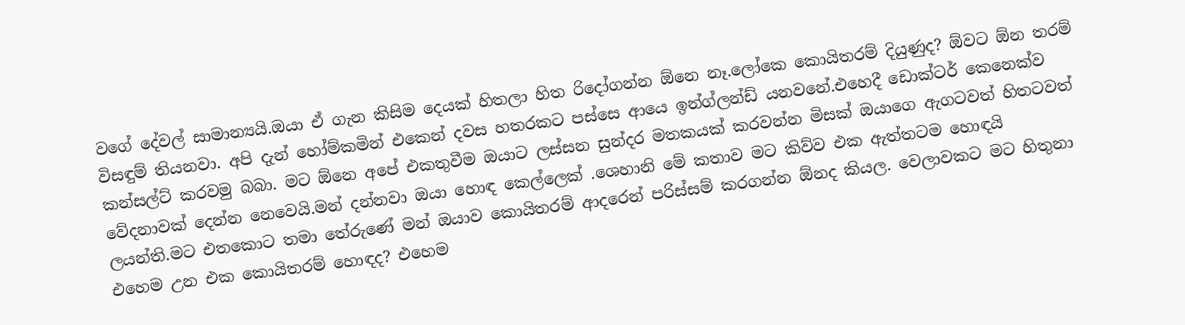වගේ දේවල් සාමාන්‍යයි.ඔයා ඒ ගැන කිසිම දෙයක් හිතලා හිත රිදෝගන්න ඕනෙ නෑ.ලෝකෙ කොයිතරම් දියුණුද? ඕවට ඕන තරම් විසඳුම් තියනවා. අපි දැන් හෝම්කමින් එකෙන් දවස හතරකට පස්සෙ ආයෙ ඉන්ග්ලන්ඩ් යනවනේ.එහෙදී ඩොක්ටර් කෙනෙක්ව කන්සල්ට් කරවමු බබා. මට ඕනෙ අපේ එකතුවීම ඔයාට ලස්සන සුන්දර මතකයක් කරවන්න මිසක් ඔයාගෙ ඇගටවත් හිතටවත් වේදනාවක් දෙන්න නෙවෙයි.මන් දන්නවා ඔයා හොඳ කෙල්ලෙක් .ශෙහානි මේ කතාව මට කිව්ව එක ඇත්තටම හොඳයි ලයන්ති.මට එතකොට තමා තේරුණේ මන් ඔයාව කොයිතරම් ආදරෙන් පරිස්සම් කරගන්න ඕනද කියල. වෙලාවකට මට හිතුනා එහෙම උන එක කොයිතරම් හොඳද? එහෙම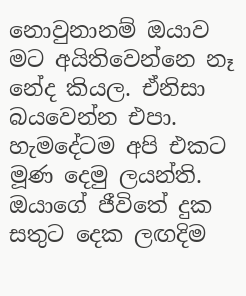නොවුනානම් ඔයාව මට අයිතිවෙන්නෙ නෑ නේද කියල. ඒනිසා බයවෙන්න එපා. හැමදේටම අපි එකට මූණ දෙමු ලයන්ති. ඔයාගේ ජීවිතේ දුක සතුට දෙක ලඟදිම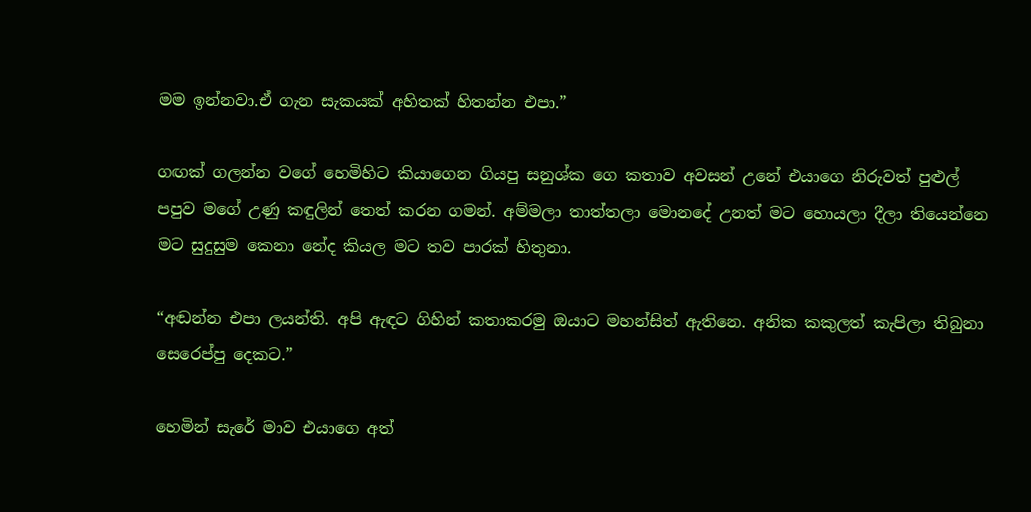මම ඉන්නවා.ඒ ගැන සැකයක් අහිතක් හිතන්න එපා.”

ගඟක් ගලන්න වගේ හෙමිහිට කියාගෙන ගියපු සනුශ්ක ගෙ කතාව අවසන් උනේ එයාගෙ නිරුවත් පුළුල් පපුව මගේ උණු කඳුලින් තෙත් කරන ගමන්. අම්මලා තාත්තලා මොනදේ උනත් මට හොයලා දීලා තියෙන්නෙ මට සුදුසුම කෙනා නේද කියල මට තව පාරක් හිතුනා.

“අඬන්න එපා ලයන්ති. අපි ඇඳට ගිහින් කතාකරමු ඔයාට මහන්සිත් ඇතිනෙ. අනික කකුලත් කැපිලා තිබුනා සෙරෙප්පු දෙකට.”

හෙමින් සැරේ මාව එයාගෙ අත්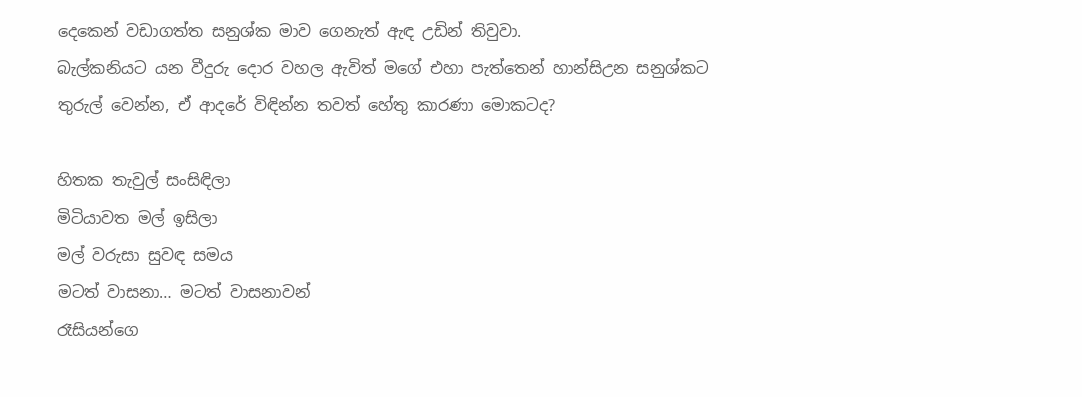දෙකෙන් වඩාගත්ත සනුශ්ක මාව ගෙනැත් ඇඳ උඩින් තිවුවා.
බැල්කනියට යන වීදුරු දොර වහල ඇවිත් මගේ එහා පැත්තෙන් හාන්සිඋන සනුශ්කට තුරුල් වෙන්න, ඒ ආදරේ විඳින්න තවත් හේතු කාරණා මොකටද?

හිතක තැවුල් සංසිඳිලා
මිටියාවත මල් ඉසිලා
මල් වරුසා සුවඳ සමය
මටත් වාසනා… මටත් වාසනාවන්
රෑසියන්ගෙ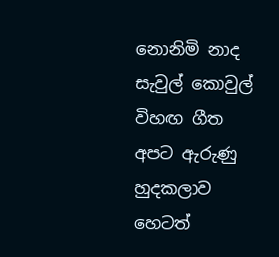නොනිමි නාද
සැවුල් කොවුල් විහඟ ගීත
අපට ඇරුණු හුදකලාව
හෙටත්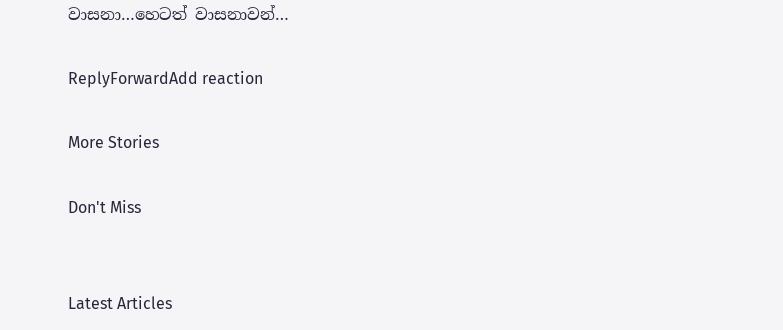වාසනා…හෙටත් වාසනාවන්…

ReplyForwardAdd reaction

More Stories

Don't Miss


Latest Articles